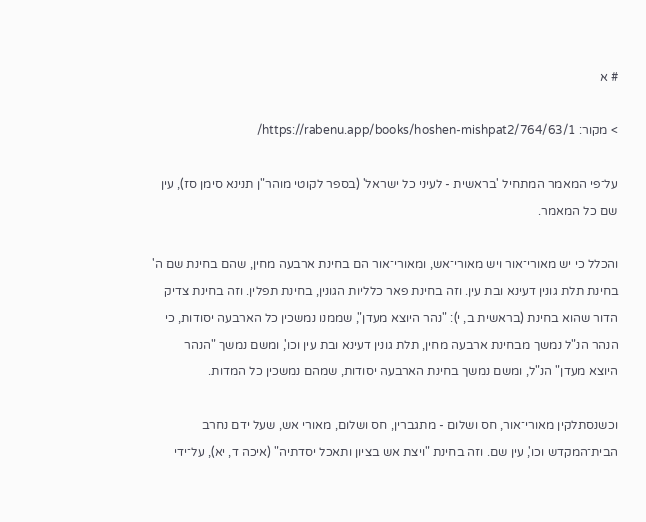# א

> מקור: https://rabenu.app/books/hoshen-mishpat2/764/63/1/

על־פי המאמר המתחיל 'בראשית - לעיני כל ישראל' (בספר לקוטי מוהר"ן תנינא סימן סז), עין שם כל המאמר.

והכלל כי יש מאורי־אור ויש מאורי־אש, ומאורי־אור הם בחינת ארבעה מחין, שהם בחינת שם ה' בחינת תלת גונין דעינא ובת עין. וזה בחינת פאר כלליות הגונין, בחינת תפלין. וזה בחינת צדיק הדור שהוא בחינת (בראשית ב, י): "נהר היוצא מעדן", שממנו נמשכין כל הארבעה יסודות, כי הנהר הנ"ל נמשך מבחינת ארבעה מחין, תלת גונין דעינא ובת עין וכו', ומשם נמשך "הנהר היוצא מעדן" הנ"ל, ומשם נמשך בחינת הארבעה יסודות, שמהם נמשכין כל המדות.

וכשנסתלקין מאורי־אור, חס ושלום - מתגברין, חס ושלום, מאורי אש, שעל ידם נחרב הבית־המקדש וכו', עין שם. וזה בחינת "ויצת אש בציון ותאכל יסדתיה" (איכה ד, יא), על־ידי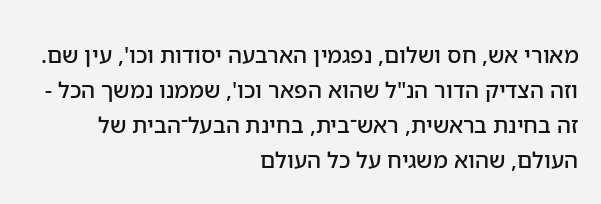מאורי אש, חס ושלום, נפגמין הארבעה יסודות וכו', עין שם. וזה הצדיק הדור הנ"ל שהוא הפאר וכו', שממנו נמשך הכל - זה בחינת בראשית, ראש־בית, בחינת הבעל־הבית של העולם, שהוא משגיח על כל העולם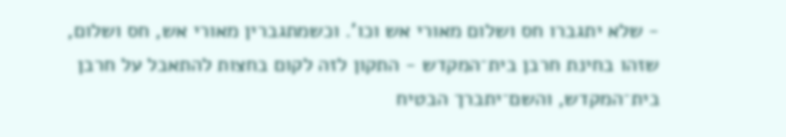- שלא יתגברו חס ושלום מאורי אש וכו'. וכשמתגברין מאורי אש, חס ושלום, שזהו בחינת חרבן בית־המקדש - התקון לזה לקום בחצות להתאבל על חרבן בית־המקדש, והשם־יתברך הבטיח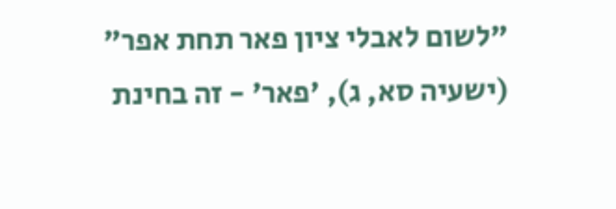"לשום לאבלי ציון פאר תחת אפר" (ישעיה סא, ג), 'פאר' - זה בחינת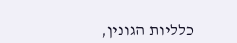כלליות הגונין,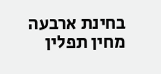בחינת ארבעה מחין תפלין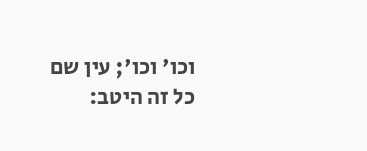וכו' וכו'; עין שם כל זה היטב: